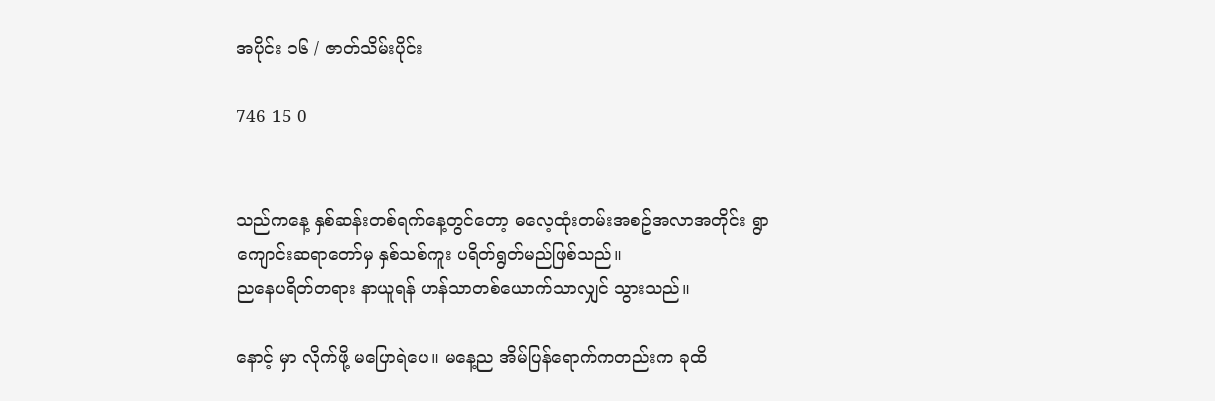အပိုင်း ၁၆ / ဇာတ်သိမ်းပိုင်း

746 15 0


သည်ကနေ့ နှစ်ဆန်းတစ်ရက်နေ့တွင်တော့ ဓလေ့ထုံးတမ်းအစဥ်အလာအတိုင်း ရွာကျောင်းဆရာတော်မှ နှစ်သစ်ကူး ပရိတ်ရွတ်မည်ဖြစ်သည်။
ညနေပရိတ်တရား နာယူရန် ဟန်သာတစ်ယောက်သာလျှင် သွားသည်။

နောင့် မှာ လိုက်ဖို့ မပြောရဲပေ။ မနေ့ည အိမ်ပြန်ရောက်ကတည်းက ခုထိ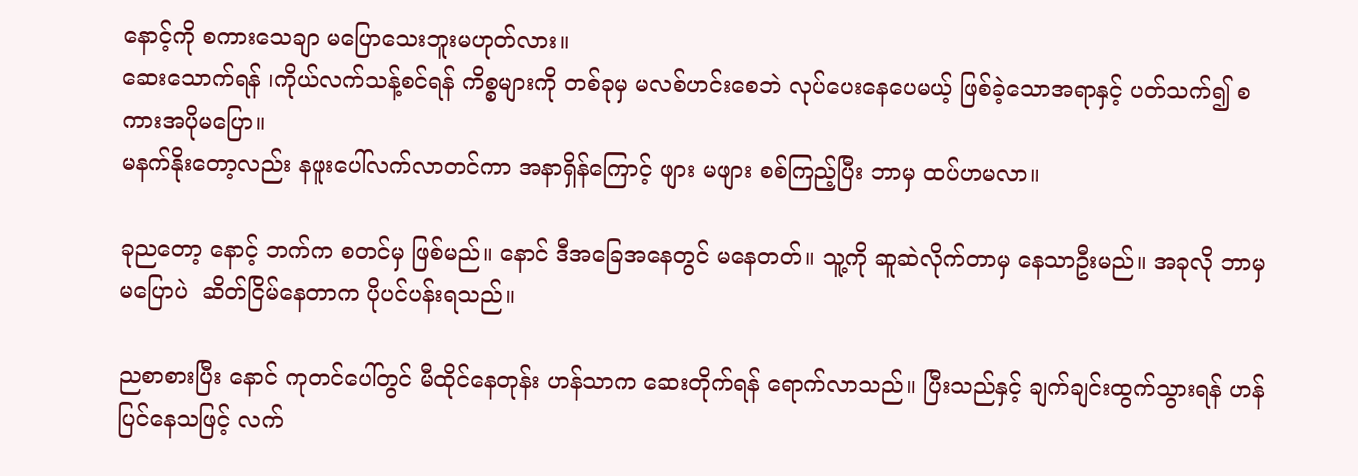နောင့်ကို စကားသေချာ မပြောသေးဘူးမဟုတ်လား။
ဆေးသောက်ရန် ၊ကိုယ်လက်သန့်စင်ရန် ကိစ္စများကို တစ်ခုမှ မလစ်ဟင်းစေဘဲ လုပ်ပေးနေပေမယ့် ဖြစ်ခဲ့သောအရာနှင့် ပတ်သက်၍ စကားအပိုမပြော။
မနက်နိုးတော့လည်း နဖူးပေါ်လက်လာတင်ကာ အနာရှိန်ကြောင့် ဖျား မဖျား စစ်ကြည့်ပြီး ဘာမှ ထပ်ဟမလာ။

ခုညတော့ နောင့် ဘက်က စတင်မှ ဖြစ်မည်။ နောင် ဒီအခြေအနေတွင် မနေတတ်။ သူ့ကို ဆူဆဲလိုက်တာမှ နေသာဦးမည်။ အခုလို ဘာမှမပြောပဲ  ဆိတ်ငြိမ်နေတာက ပိုပင်ပန်းရသည်။

ညစာစားပြီး နောင် ကုတင်ပေါ်တွင် မီထိုင်နေတုန်း ဟန်သာက ဆေးတိုက်ရန် ရောက်လာသည်။ ပြီးသည်နှင့် ချက်ချင်းထွက်သွားရန် ဟန်ပြင်နေသဖြင့် လက်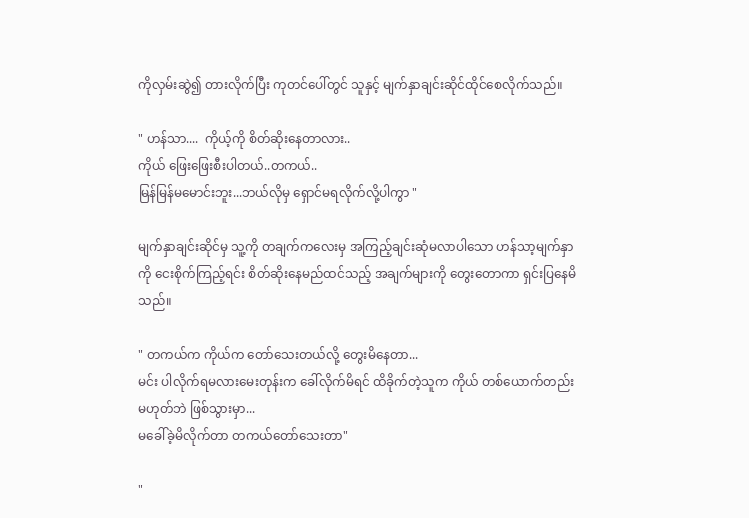ကိုလှမ်းဆွဲ၍ တားလိုက်ပြီး ကုတင်ပေါ်တွင် သူနှင့် မျက်နှာချင်းဆိုင်ထိုင်စေလိုက်သည်။

" ဟန်သာ....  ကိုယ့်ကို စိတ်ဆိုးနေတာလား..
ကိုယ် ဖြေးဖြေးစီးပါတယ်..တကယ်..
မြန်မြန်မမောင်းဘူး...ဘယ်လိုမှ ရှောင်မရလိုက်လို့ပါကွာ "

မျက်နှာချင်းဆိုင်မှ သူ့ကို တချက်ကလေးမှ အကြည့်ချင်းဆုံမလာပါသော ဟန်သာ့မျက်နှာကို ငေးစိုက်ကြည့်ရင်း စိတ်ဆိုးနေမည်ထင်သည့် အချက်များကို တွေးတောကာ ရှင်းပြနေမိသည်။

" တကယ်က ကိုယ်က တော်သေးတယ်လို့ တွေးမိနေတာ...
မင်း ပါလိုက်ရမလားမေးတုန်းက ခေါ်လိုက်မိရင် ထိခိုက်တဲ့သူက ကိုယ် တစ်ယောက်တည်း မဟုတ်ဘဲ ဖြစ်သွားမှာ...
မခေါ်ခဲ့မိလိုက်တာ တကယ်တော်သေးတာ"

"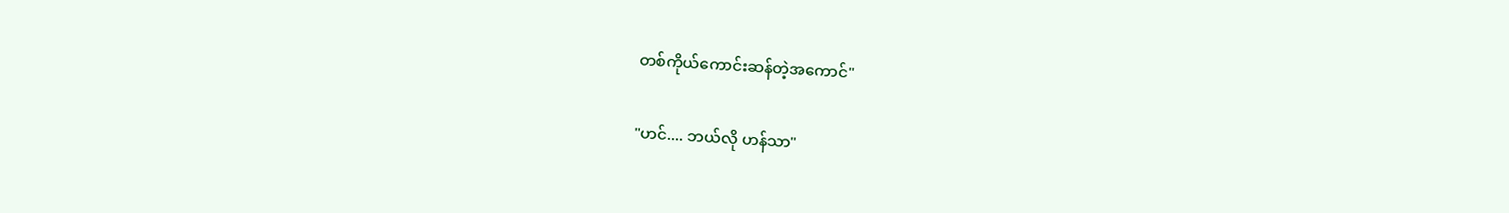တစ်ကိုယ်ကောင်းဆန်တဲ့အကောင်"

"ဟင်.... ဘယ်လို ဟန်သာ"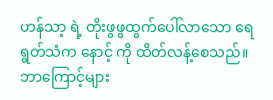ဟန်သာ့ ရဲ့ တိုးဖွဖွထွက်ပေါ်လာသော ရေရွတ်သံက နောင့် ကို ထိတ်လန့်စေသည်။ ဘာကြောင့်များ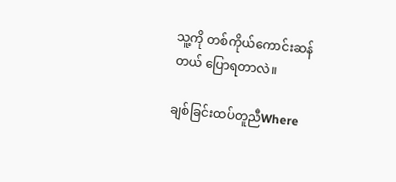သူ့ကို တစ်ကိုယ်ကောင်းဆန်တယ် ပြောရတာလဲ။

ချစ်ခြင်းထပ်တူညီWhere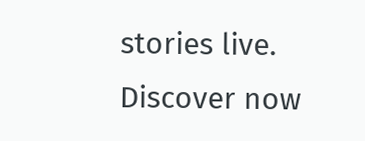stories live. Discover now